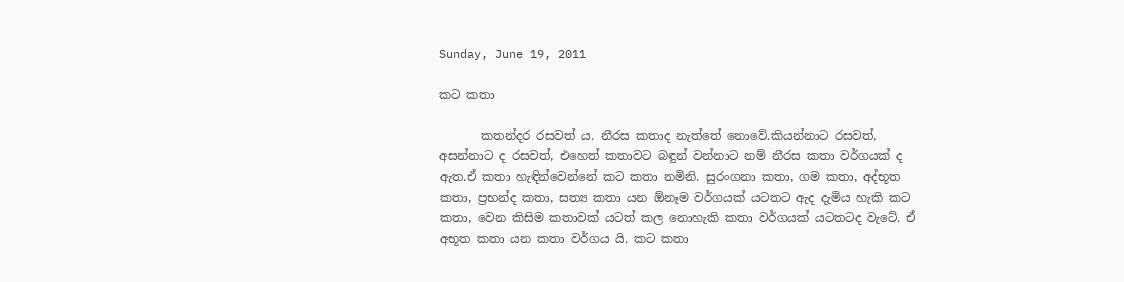Sunday, June 19, 2011

කට කතා

       කතන්දර රසවත් ය. නීරස කතාද නැත්තේ නොවේ.කියන්නාට රසවත්, අසන්නාට ද රසවත්, එහෙත් කතාවට බඳුන් වන්නාට නම් නීරස කතා වර්ගයක් ද ඇත.ඒ කතා හැඳින්වෙන්නේ කට කතා නමිනි. සුරංගනා කතා, ගම කතා, අද්භූත කතා, ප්‍රභන්ද කතා, සත්‍ය කතා යන ඕනෑම වර්ගයක් යටතට ඇද දැමිය හැකි කට කතා, වෙන කිසිම කතාවක් යටත් කල නොහැකි කතා වර්ගයක් යටතටද වැටේ. ඒ අභූත කතා යන කතා වර්ගය යි. කට කතා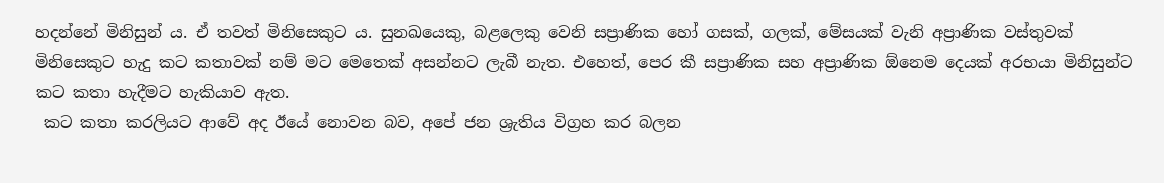හදන්නේ මිනිසුන් ය. ඒ තවත් මිනිසෙකුට ය. සුනඛයෙකු, බළලෙකු වෙනි සප්‍රාණික හෝ ගසක්, ගලක්, මේසයක් වැනි අප්‍රාණික වස්තුවක් මිනිසෙකුට හැදු කට කතාවක් නම් මට මෙතෙක් අසන්නට ලැබී නැත. එහෙත්, පෙර කී සප්‍රාණික සහ අප්‍රාණික ඕනෙම දෙයක් අරභයා මිනිසුන්ට කට කතා හැදීමට හැකියාව ඇත.
 කට කතා කරලියට ආවේ අද ඊයේ නොවන බව, අපේ ජන ශ්‍රැතිය විග්‍රහ කර බලන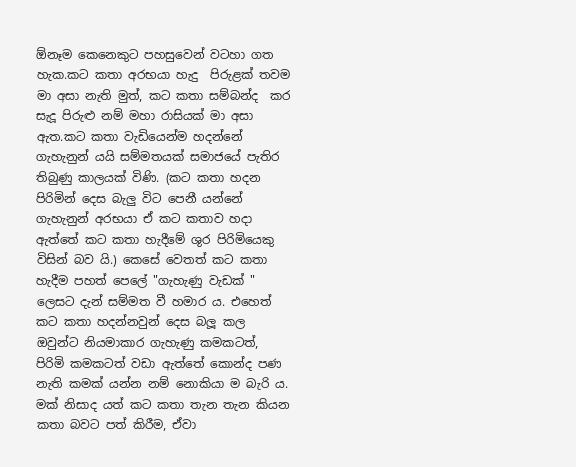ඕනෑම කෙනෙකුට පහසුවෙන් වටහා ගත හැක.කට කතා අරභයා හැදු  පිරුළක් තවම මා අසා නැති මුත්, කට කතා සම්බන්ද  කර සැදූ පිරුළු නම් මහා රාසියක් මා අසා ඇත.කට කතා වැඩියෙන්ම හදන්නේ ගැහැනුන් යයි සම්මතයක් සමාජයේ පැතිර තිබුණු කාලයක් විණි. (කට කතා හදන පිරිමින් දෙස බැලු විට පෙනී යන්නේ ගැහැනුන් අරභයා ඒ කට කතාව හදා ඇත්තේ කට කතා හැදීමේ ශුර පිරිමියෙකු විසින් බව යි.) කෙසේ වෙතත් කට කතා හැදීම පහත් පෙලේ "ගැහැණු වැඩක් " ලෙසට දැන් සම්මත වී හමාර ය. එහෙත් කට කතා හදන්නවුන් දෙස බලූ කල ඔවුන්ට නියමාකාර ගැහැණු කමකටත්, පිරිමි කමකටත් වඩා ඇත්තේ කොන්ද පණ නැති කමක් යන්න නම් නොකියා ම බැරි ය. මක් නිසාද යත් කට කතා තැන තැන කියන කතා බවට පත් කිරීම, ඒවා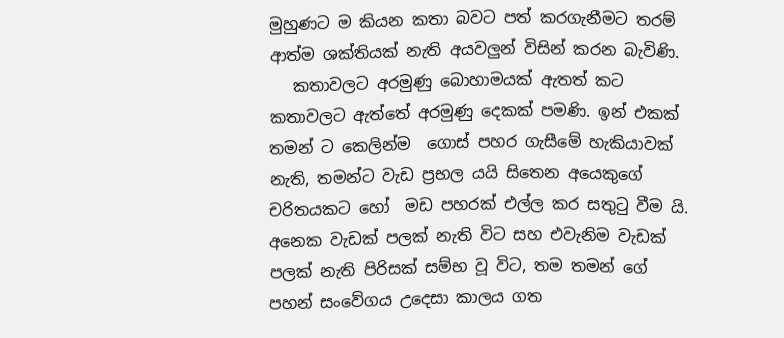මුහුණට ම කියන කතා බවට පත් කරගැනීමට තරම් ආත්ම ශක්තියක් නැති අයවලුන් විසින් කරන බැවිණි.
   කතාවලට අරමුණු බොහාමයක් ඇතත් කට කතාවලට ඇත්තේ අරමුණු දෙකක් පමණි. ඉන් එකක්  තමන් ට කෙලින්ම  ගොස් පහර ගැසීමේ හැකියාවක් නැති, තමන්ට වැඩ ප්‍රභල යයි සිතෙන අයෙකුගේ චරිතයකට හෝ  මඩ පහරක් එල්ල කර සතුටු වීම යි. අනෙක වැඩක් පලක් නැති විට සහ එවැනිම වැඩක් පලක් නැති පිරිසක් සම්භ වූ විට, තම තමන් ගේ පහන් සංවේගය උදෙසා කාලය ගත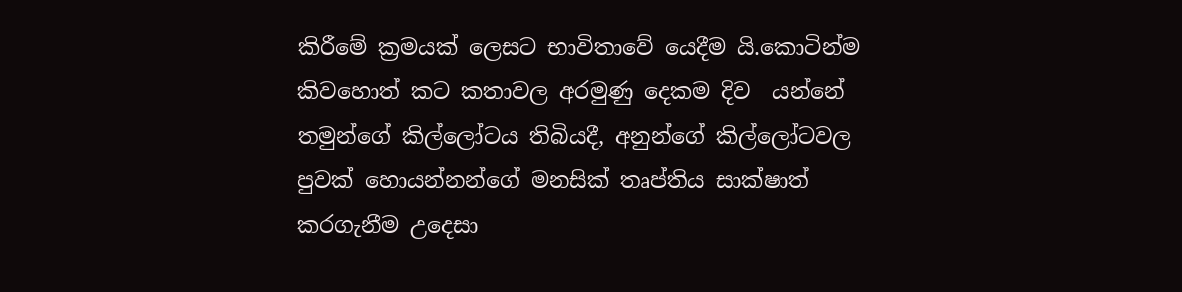කිරීමේ ක්‍රමයක් ලෙසට භාවිතාවේ යෙදීම යි.කොටින්ම කිවහොත් කට කතාවල අරමුණු දෙකම දිව  යන්නේ තමුන්ගේ කිල්ලෝටය තිබියදී, අනුන්ගේ කිල්ලෝටවල පුවක් හොයන්නන්ගේ මනසික් තෘප්තිය සාක්ෂාත් කරගැනීම උදෙසා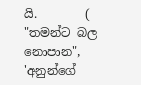යි.        ( "තමන්ට බල නොපාන", 'අනුන්ගේ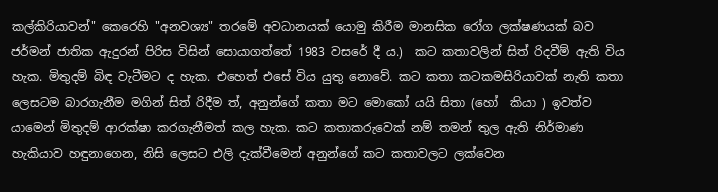කල්කිරියාවන්" කෙරෙහි "අනවශ්‍ය" තරමේ අවධානයක් යොමු කිරීම මානසික රෝග ලක්ෂණයක් බව ජර්මන් ජාතික ඇදුරන් පිරිස විසින් සොයාගත්තේ 1983 වසරේ දී ය.)  කට කතාවලින් සිත් රිදවීම් ඇති විය හැක. මිතුදම් බිඳ වැටීමට ද හැක. එහෙත් එසේ විය යුතු නොවේ. කට කතා කටකමසිරියාවක් නැති කතා ලෙසටම බාරගැනීම මගින් සිත් රිදීම ත්, අනුන්ගේ කතා මට මොකෝ යයි සිතා (හෝ  කියා ) ඉවත්ව යාමෙන් මිතුදම් ආරක්ෂා කරගැනීමත් කල හැක. කට කතාකරුවෙක් නම් තමන් තුල ඇති නිර්මාණ හැකියාව හඳුනාගෙන, නිසි ලෙසට එලි දැක්වීමෙන් අනුන්ගේ කට කතාවලට ලක්වෙන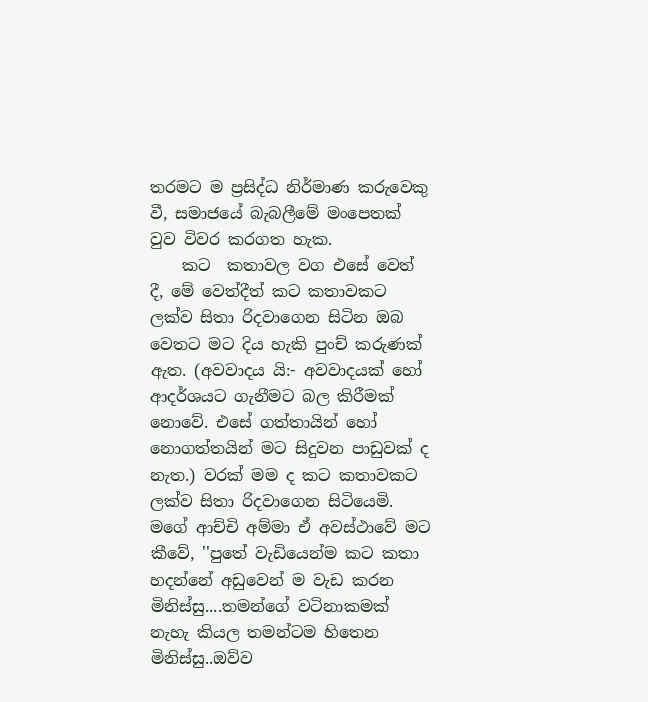තරමට ම ප්‍රසිද්ධ නිර්මාණ කරුවෙකු වී, සමාජයේ බැබලීමේ මංපෙතක් වුව විවර කරගත හැක.
    කට  කතාවල වග එසේ වෙත් දී, මේ වෙත්දීත් කට කතාවකට ලක්ව සිතා රිදවාගෙන සිටින ඔබ වෙතට මට දිය හැකි පුංච් කරුණක් ඇත. (අවවාදය යි:- අවවාදයක් හෝ ආදර්ශයට ගැනීමට බල කිරීමක් නොවේ. එසේ ගත්තායින් හෝ  නොගත්තයින් මට සිදුවන පාඩුවක් ද නැත.) වරක් මම ද කට කතාවකට ලක්ව සිතා රිදවාගෙන සිටියෙමි. මගේ ආච්චි අම්මා ඒ අවස්ථාවේ මට කීවේ, ''පුතේ වැඩියෙන්ම කට කතා හදන්නේ අඩුවෙන් ම වැඩ කරන මිනිස්සු....තමන්ගේ වටිනාකමක් නැහැ කියල තමන්ටම හිතෙන මිනිස්සු..ඔව්ව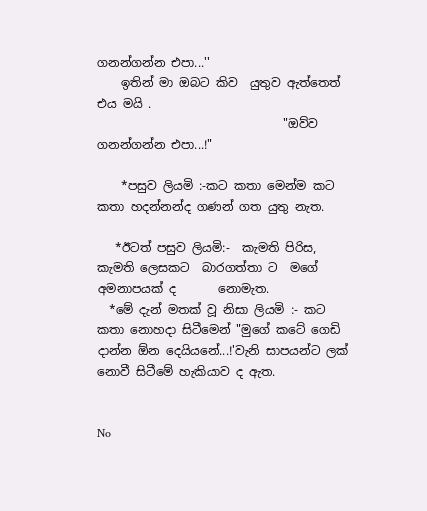ගනන්ගන්න එපා...''
    ඉතින් මා ඔබට කිව  යුතුව ඇත්තෙත් එය මයි .
                               "ඔව්ව ගනන්ගන්න එපා...!"

    *පසුව ලියමි :-කට කතා මෙන්ම කට කතා හදන්නන්ද ගණන් ගත යුතු නැත.

   *ඊටත් පසුව ලියමි:-  කැමති පිරිස, කැමති ලෙසකට  බාරගත්තා ට  මගේ අමනාපයක් ද       නොමැත.
  *මේ දැන් මතක් වූ නිසා ලියමි :- කට කතා නොහදා සිටීමෙන් "මුගේ කටේ ගෙඩි දාන්න ඕන දෙයියනේ...!'වැනි සාපයන්ට ලක් නොවී සිටීමේ හැකියාව ද ඇත.


No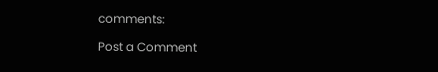comments:

Post a Comment